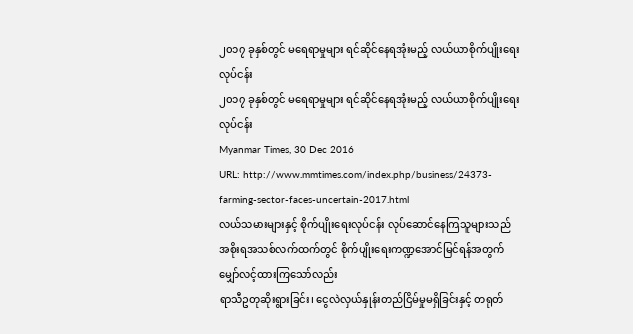၂၀၁၇ ခုနှစ်တွင် မရေရာမှုများ ရင်ဆိုင်နေရအုံးမည့် လယ်ယာစိုက်ပျိုးရေးလုပ်ငန်း
၂၀၁၇ ခုနှစ်တွင် မရေရာမှုများ ရင်ဆိုင်နေရအုံးမည့် လယ်ယာစိုက်ပျိုးရေးလုပ်ငန်း
Myanmar Times, 30 Dec 2016
URL: http://www.mmtimes.com/index.php/business/24373-farming-sector-faces-uncertain-2017.html
လယ်သမားများနှင့် စိုက်ပျိုးရေးလုပ်ငန်း လုပ်ဆောင်နေကြသူများသည် အစိုးရအသစ်လက်ထက်တွင် စိုက်ပျိုးရေးကဏ္ဍအောင်မြင်ရန်အတွက် မျှော်လင့်ထားကြသော်လည်း
ရာသီဥတုဆိုးရွားခြင်း၊ ငွေလဲလှယ်နှုန်းတည်ငြိမ်မှုမရှိခြင်းနှင့် တရုတ်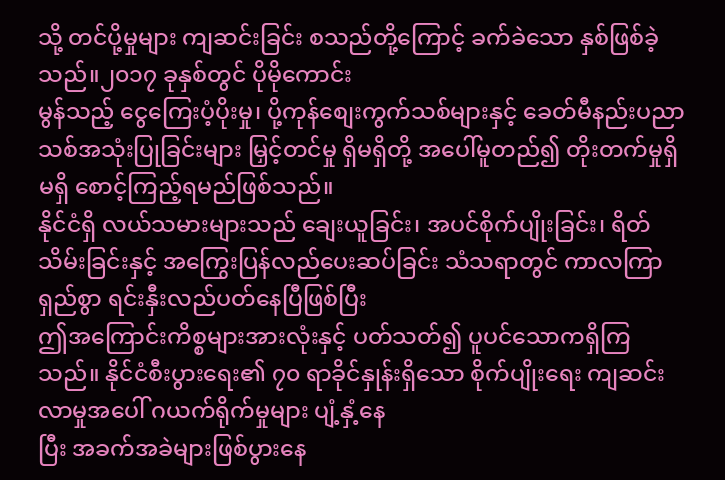သို့ တင်ပို့မှုများ ကျဆင်းခြင်း စသည်တို့ကြောင့် ခက်ခဲသော နှစ်ဖြစ်ခဲ့သည်။၂၀၁၇ ခုနှစ်တွင် ပိုမိုကောင်း
မွန်သည့် ငွေကြေးပံ့ပိုးမှု၊ ပို့ကုန်စျေးကွက်သစ်များနှင့် ခေတ်မီနည်းပညာသစ်အသုံးပြုခြင်းများ မြှင့်တင်မှု ရှိမရှိတို့ အပေါ်မူတည်၍ တိုးတက်မှုရှိမရှိ စောင့်ကြည့်ရမည်ဖြစ်သည်။
နိုင်ငံရှိ လယ်သမားများသည် ချေးယူခြင်း၊ အပင်စိုက်ပျိုးခြင်း၊ ရိတ်သိမ်းခြင်းနှင့် အကြွေးပြန်လည်ပေးဆပ်ခြင်း သံသရာတွင် ကာလကြာရှည်စွာ ရင်းနှီးလည်ပတ်နေပြီဖြစ်ပြီး
ဤအကြောင်းကိစ္စများအားလုံးနှင့် ပတ်သတ်၍ ပူပင်သောကရှိကြသည်။ နိုင်ငံစီးပွားရေး၏ ၇၀ ရာခိုင်နှုန်းရှိသော စိုက်ပျိုးရေး ကျဆင်းလာမှုအပေါ် ဂယက်ရိုက်မှုများ ပျံ့နှံ့နေ
ပြီး အခက်အခဲများဖြစ်ပွားနေ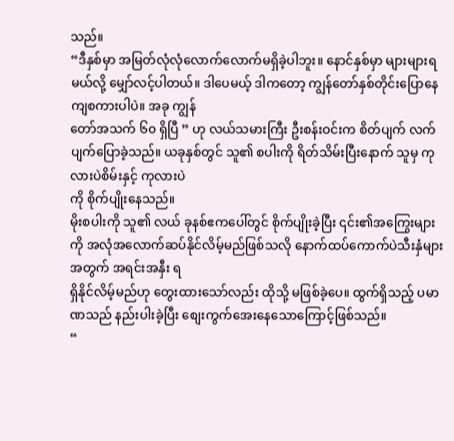သည်။
“ဒီနှစ်မှာ အမြတ်လုံလုံလောက်လောက်မရှိခဲ့ပါဘူး။ နောင်နှစ်မှာ များများရမယ်လို့ မျှော်လင့်ပါတယ်။ ဒါပေမယ့် ဒါကတော့ ကျွန်တော်နှစ်တိုင်းပြောနေကျစကားပါပဲ။ အခု ကျွန်
တော်အသက် ၆၀ ရှိပြီ ” ဟု လယ်သမားကြီး ဦးစန်းဝင်းက စိတ်ပျက် လက်ပျက်ပြောခဲ့သည်။ ယခုနှစ်တွင် သူ၏ စပါးကို ရိတ်သိမ်းပြီးနောက် သူမှ ကုလားပဲစိမ်းနှင့် ကုလားပဲ
ကို စိုက်ပျိုးနေသည်။
မိုးစပါးကို သူ၏ လယ် ခုနစ်ဧကပေါ်တွင် စိုက်ပျိုးခဲ့ပြီး ၎င်း၏အကြွေးများကို အလုံအလောက်ဆပ်နိုင်လိမ့်မည်ဖြစ်သလို နောက်ထပ်ကောက်ပဲသီးနှံများအတွက် အရင်းအနှီး ရ
ရှိနိုင်လိမ့်မည်ဟု တွေးထားသော်လည်း ထိုသို့ မဖြစ်ခဲ့ပေ။ ထွက်ရှိသည့် ပမာဏသည် နည်းပါးခဲ့ပြီး စျေးကွက်အေးနေသောကြောင့်ဖြစ်သည်။
“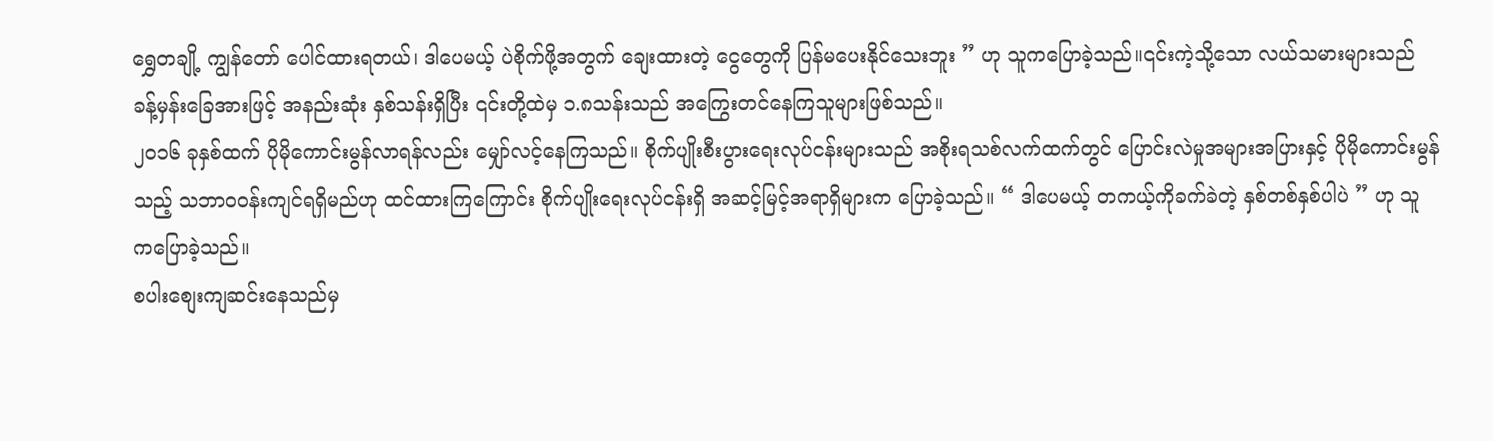ရွှေတချို့ ကျွန်တော် ပေါင်ထားရတယ်၊ ဒါပေမယ့် ပဲစိုက်ဖို့အတွက် ချေးထားတဲ့ ငွေတွေကို ပြန်မပေးနိုင်သေးဘူး ” ဟု သူကပြောခဲ့သည်။၎င်းကဲ့သို့သော လယ်သမားများသည်
ခန့်မှန်းခြေအားဖြင့် အနည်းဆုံး နှစ်သန်းရှိပြီး ၎င်းတို့ထဲမှ ၁.၈သန်းသည် အကြွေးတင်နေကြသူများဖြစ်သည်။
၂၀၁၆ ခုနှစ်ထက် ပိုမိုကောင်းမွန်လာရန်လည်း မျှော်လင့်နေကြသည်။ စိုက်ပျိုးစီးပွားရေးလုပ်ငန်းများသည် အစိုးရသစ်လက်ထက်တွင် ပြောင်းလဲမှုအများအပြားနှင့် ပိုမိုကောင်းမွန်
သည့် သဘာဝဝန်းကျင်ရရှိမည်ဟု ထင်ထားကြကြောင်း စိုက်ပျိုးရေးလုပ်ငန်းရှိ အဆင့်မြင့်အရာရှိများက ပြောခဲ့သည်။ “ ဒါပေမယ့် တကယ့်ကိုခက်ခဲတဲ့ နှစ်တစ်နှစ်ပါပဲ ” ဟု သူ
ကပြောခဲ့သည်။
စပါးစျေးကျဆင်းနေသည်မှ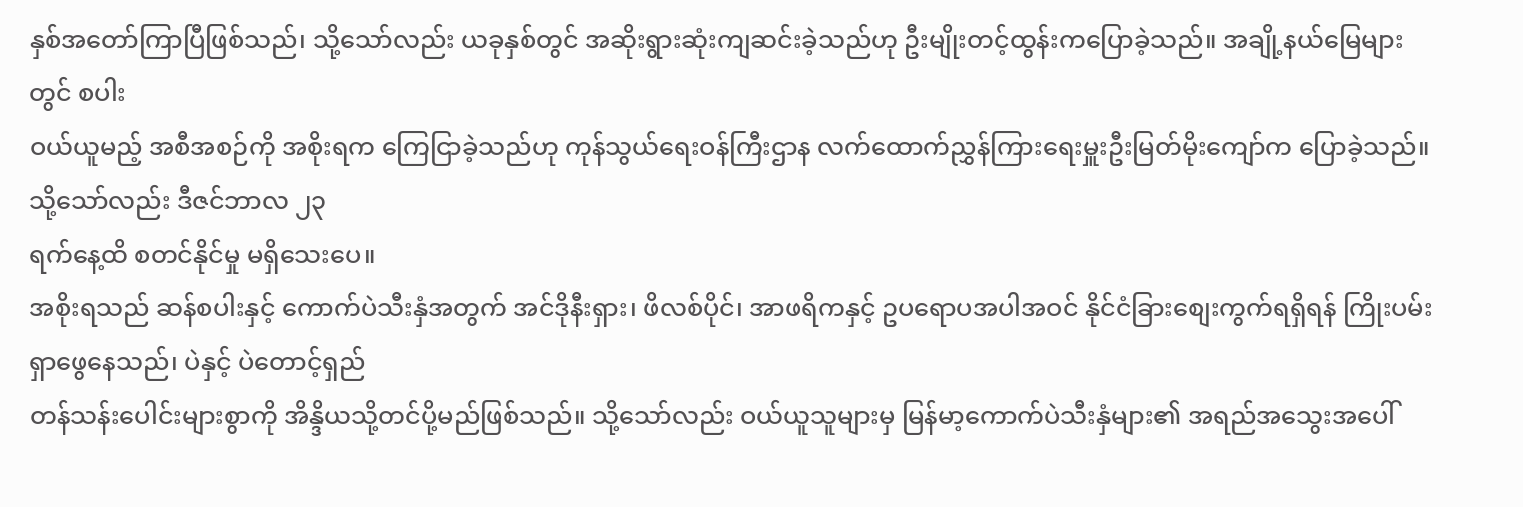နှစ်အတော်ကြာပြီဖြစ်သည်၊ သို့သော်လည်း ယခုနှစ်တွင် အဆိုးရွားဆုံးကျဆင်းခဲ့သည်ဟု ဦးမျိုးတင့်ထွန်းကပြောခဲ့သည်။ အချို့နယ်မြေများတွင် စပါး
ဝယ်ယူမည့် အစီအစဉ်ကို အစိုးရက ကြေငြာခဲ့သည်ဟု ကုန်သွယ်ရေးဝန်ကြီးဌာန လက်ထောက်ညွှန်ကြားရေးမှူးဦးမြတ်မိုးကျော်က ပြောခဲ့သည်။သို့သော်လည်း ဒီဇင်ဘာလ ၂၃
ရက်နေ့ထိ စတင်နိုင်မှု မရှိသေးပေ။
အစိုးရသည် ဆန်စပါးနှင့် ကောက်ပဲသီးနှံအတွက် အင်ဒိုနီးရှား၊ ဖိလစ်ပိုင်၊ အာဖရိကနှင့် ဥပရောပအပါအဝင် နိုင်ငံခြားစျေးကွက်ရရှိရန် ကြိုးပမ်းရှာဖွေနေသည်၊ ပဲနှင့် ပဲတောင့်ရှည်
တန်သန်းပေါင်းများစွာကို အိန္ဒိယသို့တင်ပို့မည်ဖြစ်သည်။ သို့သော်လည်း ဝယ်ယူသူများမှ မြန်မာ့ကောက်ပဲသီးနှံများ၏ အရည်အသွေးအပေါ်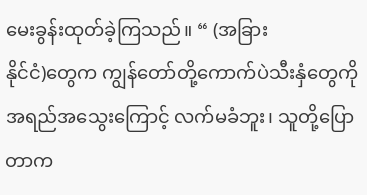မေးခွန်းထုတ်ခဲ့ကြသည်။ “ (အခြား
နိုင်ငံ)တွေက ကျွန်တော်တို့ကောက်ပဲသီးနှံတွေကို အရည်အသွေးကြောင့် လက်မခံဘူး၊ သူတို့ပြောတာက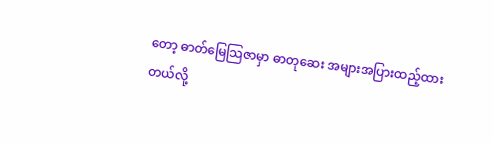တော့ ဓာတ်မြေသြဇာမှာ ဓာတုဆေး အများအပြားထည့်ထားတယ်လို့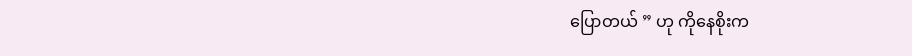ပြောတယ် ” ဟု ကိုနေစိုးက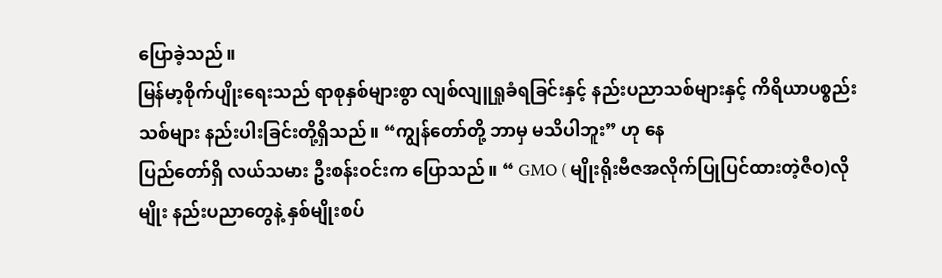ပြောခဲ့သည်။
မြန်မာ့စိုက်ပျိုးရေးသည် ရာစုနှစ်များစွာ လျစ်လျူရှုခံရခြင်းနှင့် နည်းပညာသစ်များနှင့် ကိရိယာပစ္စည်းသစ်များ နည်းပါးခြင်းတို့ရှိသည်။ “ကျွန်တော်တို့ ဘာမှ မသိပါဘူး” ဟု နေ
ပြည်တော်ရှိ လယ်သမား ဦးစန်းဝင်းက ပြောသည်။ “ GMO ( မျိုးရိုးဗီဇအလိုက်ပြုပြင်ထားတဲ့ဇီဝ)လိုမျိုး နည်းပညာတွေနဲ့ နှစ်မျိုးစပ်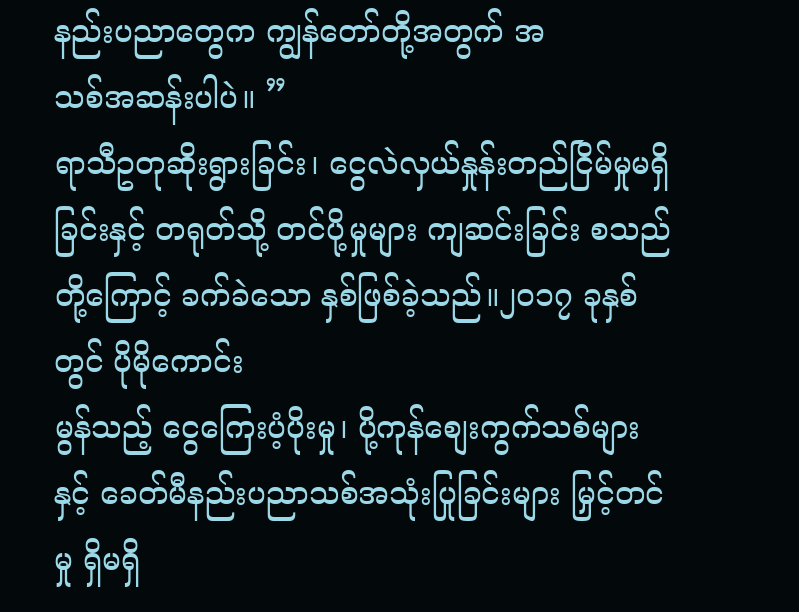နည်းပညာတွေက ကျွန်တော်တို့အတွက် အ
သစ်အဆန်းပါပဲ။ ”
ရာသီဥတုဆိုးရွားခြင်း၊ ငွေလဲလှယ်နှုန်းတည်ငြိမ်မှုမရှိခြင်းနှင့် တရုတ်သို့ တင်ပို့မှုများ ကျဆင်းခြင်း စသည်တို့ကြောင့် ခက်ခဲသော နှစ်ဖြစ်ခဲ့သည်။၂၀၁၇ ခုနှစ်တွင် ပိုမိုကောင်း
မွန်သည့် ငွေကြေးပံ့ပိုးမှု၊ ပို့ကုန်စျေးကွက်သစ်များနှင့် ခေတ်မီနည်းပညာသစ်အသုံးပြုခြင်းများ မြှင့်တင်မှု ရှိမရှိ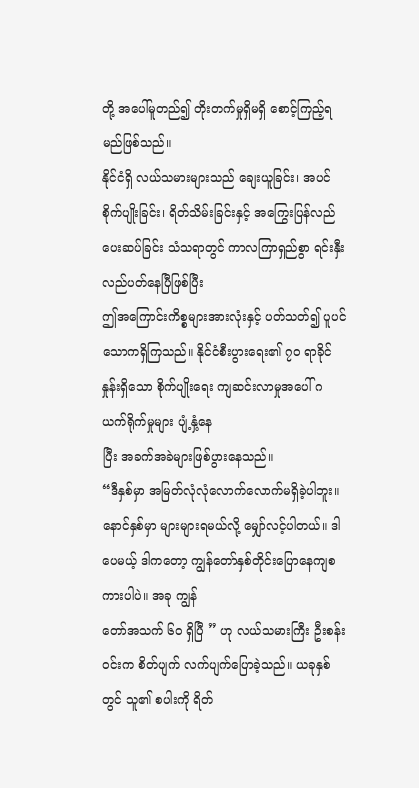တို့ အပေါ်မူတည်၍ တိုးတက်မှုရှိမရှိ စောင့်ကြည့်ရမည်ဖြစ်သည်။
နိုင်ငံရှိ လယ်သမားများသည် ချေးယူခြင်း၊ အပင်စိုက်ပျိုးခြင်း၊ ရိတ်သိမ်းခြင်းနှင့် အကြွေးပြန်လည်ပေးဆပ်ခြင်း သံသရာတွင် ကာလကြာရှည်စွာ ရင်းနှီးလည်ပတ်နေပြီဖြစ်ပြီး
ဤအကြောင်းကိစ္စများအားလုံးနှင့် ပတ်သတ်၍ ပူပင်သောကရှိကြသည်။ နိုင်ငံစီးပွားရေး၏ ၇၀ ရာခိုင်နှုန်းရှိသော စိုက်ပျိုးရေး ကျဆင်းလာမှုအပေါ် ဂယက်ရိုက်မှုများ ပျံ့နှံ့နေ
ပြီး အခက်အခဲများဖြစ်ပွားနေသည်။
“ဒီနှစ်မှာ အမြတ်လုံလုံလောက်လောက်မရှိခဲ့ပါဘူး။ နောင်နှစ်မှာ များများရမယ်လို့ မျှော်လင့်ပါတယ်။ ဒါပေမယ့် ဒါကတော့ ကျွန်တော်နှစ်တိုင်းပြောနေကျစကားပါပဲ။ အခု ကျွန်
တော်အသက် ၆၀ ရှိပြီ ” ဟု လယ်သမားကြီး ဦးစန်းဝင်းက စိတ်ပျက် လက်ပျက်ပြောခဲ့သည်။ ယခုနှစ်တွင် သူ၏ စပါးကို ရိတ်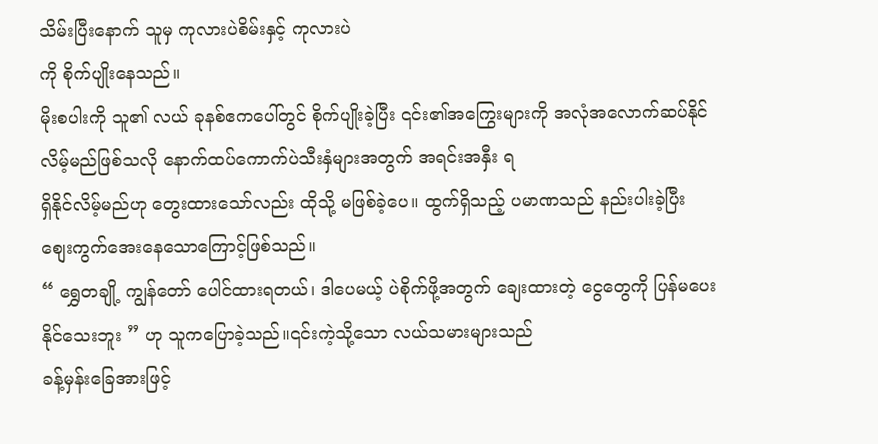သိမ်းပြီးနောက် သူမှ ကုလားပဲစိမ်းနှင့် ကုလားပဲ
ကို စိုက်ပျိုးနေသည်။
မိုးစပါးကို သူ၏ လယ် ခုနစ်ဧကပေါ်တွင် စိုက်ပျိုးခဲ့ပြီး ၎င်း၏အကြွေးများကို အလုံအလောက်ဆပ်နိုင်လိမ့်မည်ဖြစ်သလို နောက်ထပ်ကောက်ပဲသီးနှံများအတွက် အရင်းအနှီး ရ
ရှိနိုင်လိမ့်မည်ဟု တွေးထားသော်လည်း ထိုသို့ မဖြစ်ခဲ့ပေ။ ထွက်ရှိသည့် ပမာဏသည် နည်းပါးခဲ့ပြီး စျေးကွက်အေးနေသောကြောင့်ဖြစ်သည်။
“ ရွှေတချို့ ကျွန်တော် ပေါင်ထားရတယ်၊ ဒါပေမယ့် ပဲစိုက်ဖို့အတွက် ချေးထားတဲ့ ငွေတွေကို ပြန်မပေးနိုင်သေးဘူး ” ဟု သူကပြောခဲ့သည်။၎င်းကဲ့သို့သော လယ်သမားများသည်
ခန့်မှန်းခြေအားဖြင့်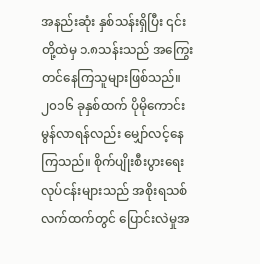အနည်းဆုံး နှစ်သန်းရှိပြီး ၎င်းတို့ထဲမှ ၁.၈သန်းသည် အကြွေးတင်နေကြသူများဖြစ်သည်။
၂၀၁၆ ခုနှစ်ထက် ပိုမိုကောင်းမွန်လာရန်လည်း မျှော်လင့်နေကြသည်။ စိုက်ပျိုးစီးပွားရေးလုပ်ငန်းများသည် အစိုးရသစ်လက်ထက်တွင် ပြောင်းလဲမှုအ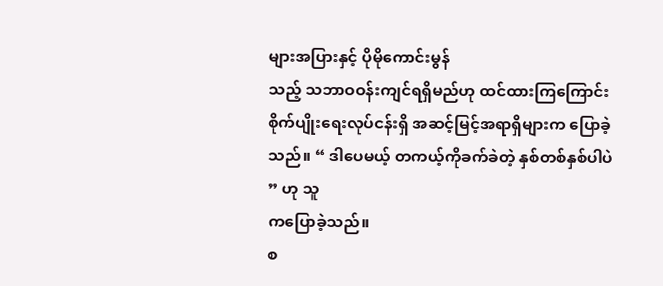များအပြားနှင့် ပိုမိုကောင်းမွန်
သည့် သဘာဝဝန်းကျင်ရရှိမည်ဟု ထင်ထားကြကြောင်း စိုက်ပျိုးရေးလုပ်ငန်းရှိ အဆင့်မြင့်အရာရှိများက ပြောခဲ့သည်။ “ ဒါပေမယ့် တကယ့်ကိုခက်ခဲတဲ့ နှစ်တစ်နှစ်ပါပဲ ” ဟု သူ
ကပြောခဲ့သည်။
စ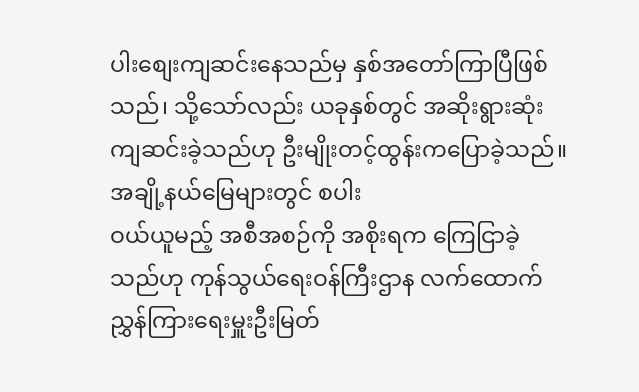ပါးစျေးကျဆင်းနေသည်မှ နှစ်အတော်ကြာပြီဖြစ်သည်၊ သို့သော်လည်း ယခုနှစ်တွင် အဆိုးရွားဆုံးကျဆင်းခဲ့သည်ဟု ဦးမျိုးတင့်ထွန်းကပြောခဲ့သည်။ အချို့နယ်မြေများတွင် စပါး
ဝယ်ယူမည့် အစီအစဉ်ကို အစိုးရက ကြေငြာခဲ့သည်ဟု ကုန်သွယ်ရေးဝန်ကြီးဌာန လက်ထောက်ညွှန်ကြားရေးမှူးဦးမြတ်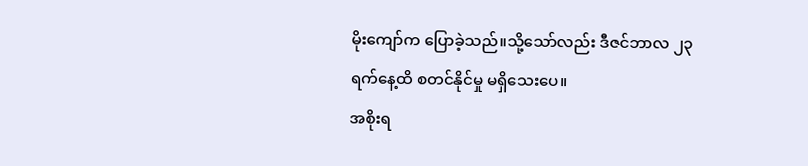မိုးကျော်က ပြောခဲ့သည်။သို့သော်လည်း ဒီဇင်ဘာလ ၂၃
ရက်နေ့ထိ စတင်နိုင်မှု မရှိသေးပေ။
အစိုးရ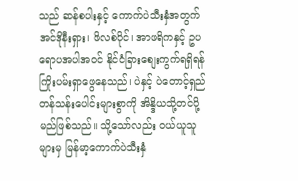သည် ဆန်စပါးနှင့် ကောက်ပဲသီးနှံအတွက် အင်ဒိုနီးရှား၊ ဖိလစ်ပိုင်၊ အာဖရိကနှင့် ဥပရောပအပါအဝင် နိုင်ငံခြားစျေးကွက်ရရှိရန် ကြိုးပမ်းရှာဖွေနေသည်၊ ပဲနှင့် ပဲတောင့်ရှည်
တန်သန်းပေါင်းများစွာကို အိန္ဒိယသို့တင်ပို့မည်ဖြစ်သည်။ သို့သော်လည်း ဝယ်ယူသူများမှ မြန်မာ့ကောက်ပဲသီးနှံ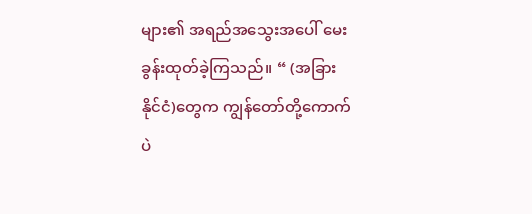များ၏ အရည်အသွေးအပေါ် မေးခွန်းထုတ်ခဲ့ကြသည်။ “ (အခြား
နိုင်ငံ)တွေက ကျွန်တော်တို့ကောက်ပဲ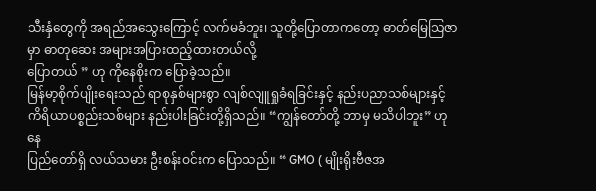သီးနှံတွေကို အရည်အသွေးကြောင့် လက်မခံဘူး၊ သူတို့ပြောတာကတော့ ဓာတ်မြေသြဇာမှာ ဓာတုဆေး အများအပြားထည့်ထားတယ်လို့
ပြောတယ် ” ဟု ကိုနေစိုးက ပြောခဲ့သည်။
မြန်မာ့စိုက်ပျိုးရေးသည် ရာစုနှစ်များစွာ လျစ်လျူရှုခံရခြင်းနှင့် နည်းပညာသစ်များနှင့် ကိရိယာပစ္စည်းသစ်များ နည်းပါးခြင်းတို့ရှိသည်။ “ကျွန်တော်တို့ ဘာမှ မသိပါဘူး” ဟု နေ
ပြည်တော်ရှိ လယ်သမား ဦးစန်းဝင်းက ပြောသည်။ “ GMO ( မျိုးရိုးဗီဇအ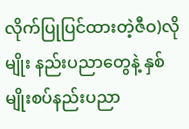လိုက်ပြုပြင်ထားတဲ့ဇီဝ)လိုမျိုး နည်းပညာတွေနဲ့ နှစ်မျိုးစပ်နည်းပညာ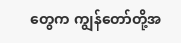တွေက ကျွန်တော်တို့အ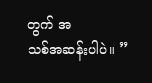တွက် အ
သစ်အဆန်းပါပဲ။ ”